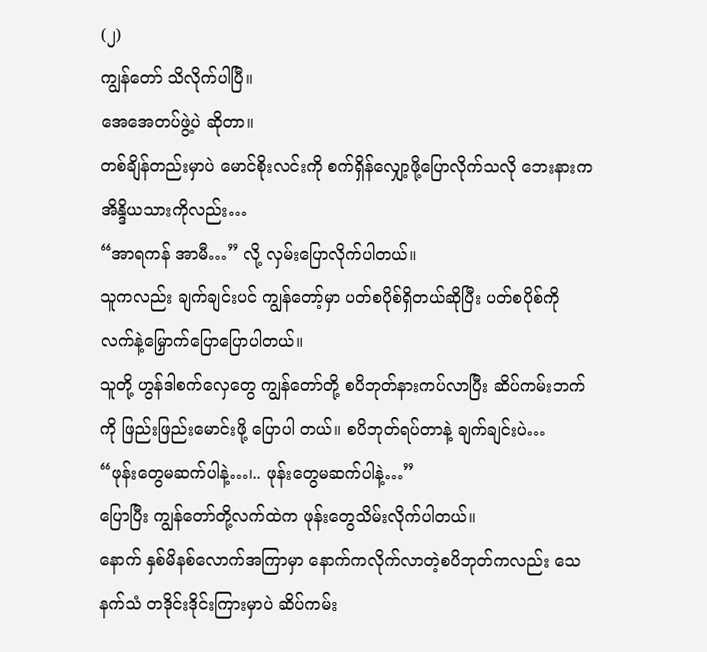(၂)
ကျွန်တော် သိလိုက်ပါပြီ။
အေအေတပ်ဖွဲ့ပဲ ဆိုတာ။
တစ်ချိန်တည်းမှာပဲ မောင်စိုးလင်းကို စက်ရှိန်လျှော့ဖို့ပြောလိုက်သလို ဘေးနားက အိန္ဒိယသားကိုလည်း…
“အာရကန် အာမီ…” လို့ လှမ်းပြောလိုက်ပါတယ်။
သူကလည်း ချက်ချင်းပင် ကျွန်တော့်မှာ ပတ်စပိုစ်ရှိတယ်ဆိုပြီး ပတ်စပိုစ်ကို လက်နဲ့မြှောက်ပြောပြောပါတယ်။
သူတို့ ဟွန်ဒါစက်လှေတွေ ကျွန်တော်တို့ စပိဘုတ်နားကပ်လာပြီး ဆိပ်ကမ်းဘက်ကို ဖြည်းဖြည်းမောင်းဖို့ ပြောပါ တယ်။ စပိဘုတ်ရပ်တာနဲ့ ချက်ချင်းပဲ…
“ဖုန်းတွေမဆက်ပါနဲ့…၊.. ဖုန်းတွေမဆက်ပါနဲ့…”
ပြောပြီး ကျွန်တော်တို့လက်ထဲက ဖုန်းတွေသိမ်းလိုက်ပါတယ်။
နောက် နှစ်မိနစ်လောက်အကြာမှာ နောက်ကလိုက်လာတဲ့စပိဘုတ်ကလည်း သေနက်သံ တဒိုင်းဒိုင်းကြားမှာပဲ ဆိပ်ကမ်း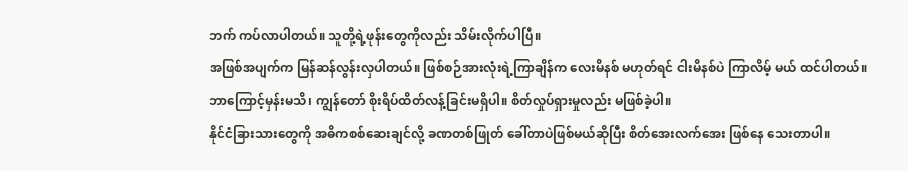ဘက် ကပ်လာပါတယ်။ သူတို့ရဲ့ဖုန်းတွေကိုလည်း သိမ်းလိုက်ပါပြီ။
အဖြစ်အပျက်က မြန်ဆန်လွန်းလှပါတယ်။ ဖြစ်စဉ်အားလုံးရဲ့ကြာချိန်က လေးမိနစ် မဟုတ်ရင် ငါးမိနစ်ပဲ ကြာလိမ့် မယ် ထင်ပါတယ်။
ဘာကြောင့်မှန်းမသိ၊ ကျွန်တော် စိုးရိပ်ထိတ်လန့်ခြင်းမရှိပါ။ စိတ်လှုပ်ရှားမှုလည်း မဖြစ်ခဲ့ပါ။
နိုင်ငံခြားသားတွေကို အဓိကစစ်ဆေးချင်လို့ ခဏတစ်ဖြုတ် ခေါ်တာပဲဖြစ်မယ်ဆိုပြီး စိတ်အေးလက်အေး ဖြစ်နေ သေးတာပါ။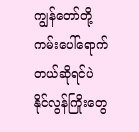ကျွန်တော်တို့ ကမ်းပေါ်ရောက်တယ်ဆိုရင်ပဲ နိုင်လွန်ကြိုးတွေ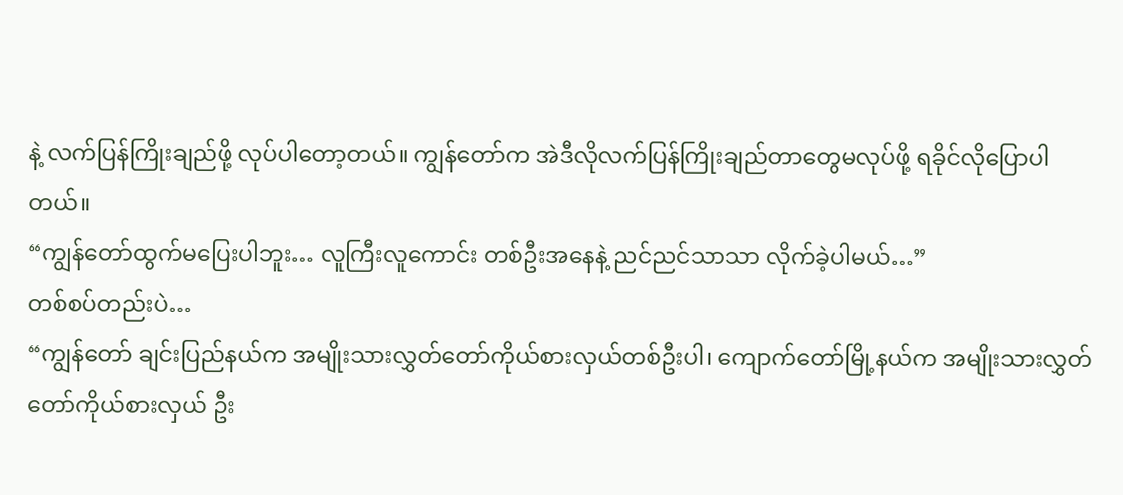နဲ့ လက်ပြန်ကြိုးချည်ဖို့ လုပ်ပါတော့တယ်။ ကျွန်တော်က အဲဒီလိုလက်ပြန်ကြိုးချည်တာတွေမလုပ်ဖို့ ရခိုင်လိုပြောပါတယ်။
“ကျွန်တော်ထွက်မပြေးပါဘူး… လူကြီးလူကောင်း တစ်ဦးအနေနဲ့ ညင်ညင်သာသာ လိုက်ခဲ့ပါမယ်…”
တစ်စပ်တည်းပဲ…
“ကျွန်တော် ချင်းပြည်နယ်က အမျိုးသားလွှတ်တော်ကိုယ်စားလှယ်တစ်ဦးပါ၊ ကျောက်တော်မြို့နယ်က အမျိုးသားလွှတ်တော်ကိုယ်စားလှယ် ဦး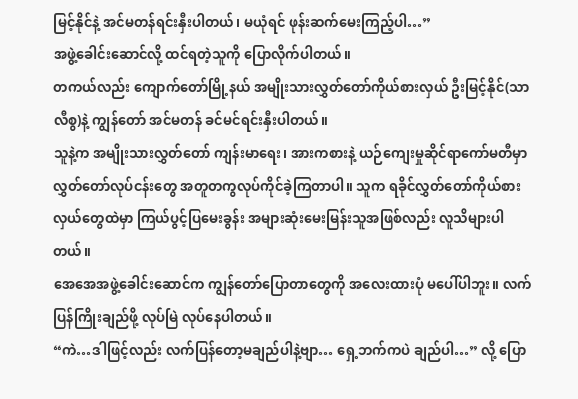မြင့်နိုင်နဲ့ အင်မတန်ရင်းနှီးပါတယ်၊ မယုံရင် ဖုန်းဆက်မေးကြည့်ပါ…”
အဖွဲ့ခေါင်းဆောင်လို့ ထင်ရတဲ့သူကို ပြောလိုက်ပါတယ်။
တကယ်လည်း ကျောက်တော်မြို့နယ် အမျိုးသားလွှတ်တော်ကိုယ်စားလှယ် ဦးမြင့်နိုင်(သာလီစွ)နဲ့ ကျွန်တော် အင်မတန် ခင်မင်ရင်းနှီးပါတယ်။
သူနဲ့က အမျိုးသားလွှတ်တော် ကျန်းမာရေး၊ အားကစားနဲ့ ယဉ်ကျေးမှုဆိုင်ရာကော်မတီမှာ လွှတ်တော်လုပ်ငန်းတွေ အတူတကွလုပ်ကိုင်ခဲ့ကြတာပါ။ သူက ရခိုင်လွှတ်တော်ကိုယ်စားလှယ်တွေထဲမှာ ကြယ်ပွင့်ပြမေးခွန်း အများဆုံးမေးမြန်းသူအဖြစ်လည်း လူသိများပါတယ်။
အေအေအဖွဲ့ခေါင်းဆောင်က ကျွန်တော်ပြောတာတွေကို အလေးထားပုံ မပေါ်ပါဘူး။ လက်ပြန်ကြိုးချည်ဖို့ လုပ်မြဲ လုပ်နေပါတယ်။
“ကဲ…ဒါဖြင့်လည်း လက်ပြန်တော့မချည်ပါနဲ့ဗျာ… ရှေ့ဘက်ကပဲ ချည်ပါ…” လို့ ပြော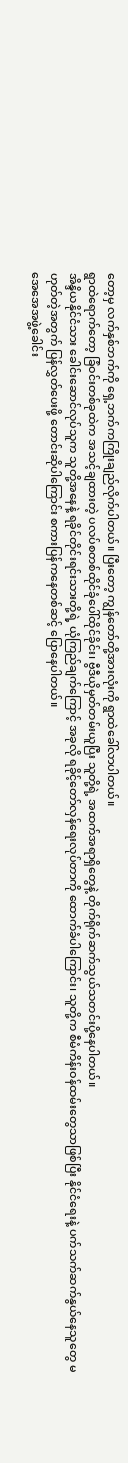တော့မှ လက်နှစ်ဘက်ကို ရှေ့ဘက်ကကြိုးချည်လိုက်ပါတယ်။ ပြီးတော့ ကျွန်တော်တို့အားလုံးကို ရွာထဲခေါ်လာပါတယ်။
ရွာထဲရောက်တော့ ခြံဝင်းတစ်ခုထဲက အသင့်ချထားတဲ့ ပလပ်စတစ်ထိုင်ခုံပေါ်ထိုင်ခိုင်း၊ ဗွီဒီယိုမှတ်တမ်းယူပြီး သူတို့ရဲ့ အထက်အရာရှိတွေနဲ့ တိုက်ရိုက်ဆက်သွယ်သတင်းပို့နေပါတယ်။
အိန္ဒိယနိုင်ငံသား ခေါင်းဆောင်လုပ်သူက သူတို့အနေနဲ့ ရခိုင်တိုင်းရင်းသားတို့ရဲ့ ယုံကြည်ချက်ကြောင့် အခုလို ရခိုင့်တော်လှန်ရေးလုပ်တာကို ထောက်ခံပါကြောင်း၊ သူတို့က စီမံကိန်းဝန်ထမ်းတွေသာဖြစ်ပြီး နိုင်ငံရေးနဲ့ ပက်သက်ဆက်နွယ်နေသူတွေ မဟုတ်တဲ့အတွက် ပြန်လွှတ်ပေးဖို့ တောင်းဆိုပါကြောင်း စကားပြန်ကနေတစ်ဆင့် ပြောနေပါတယ်။
အေအေအဖွဲ့ခေါင်း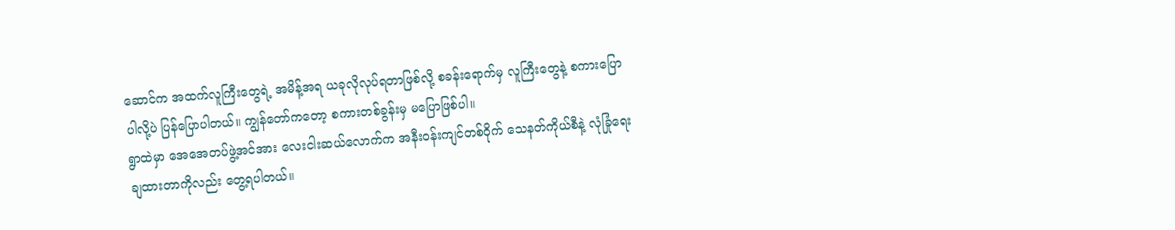ဆောင်က အထက်လူကြီးတွေရဲ့ အမိန့်အရ ယခုလိုလုပ်ရတာဖြစ်လို့ စခန်းရောက်မှ လူကြီးတွေနဲ့ စကားပြောပါလို့ပဲ ပြန်ပြောပါတယ်။ ကျွန်တော်ကတော့ စကားတစ်ခွန်းမှ မပြောဖြစ်ပါ။
ရွာထဲမှာ အေအေတပ်ဖွဲ့အင်အား လေးငါးဆယ်လောက်က အနီးဝန်းကျင်တစ်ဝိုက် သေနတ်ကိုယ်စီနဲ့ လုံခြုံရေး ချထားတာကိုလည်း တွေ့ရပါတယ်။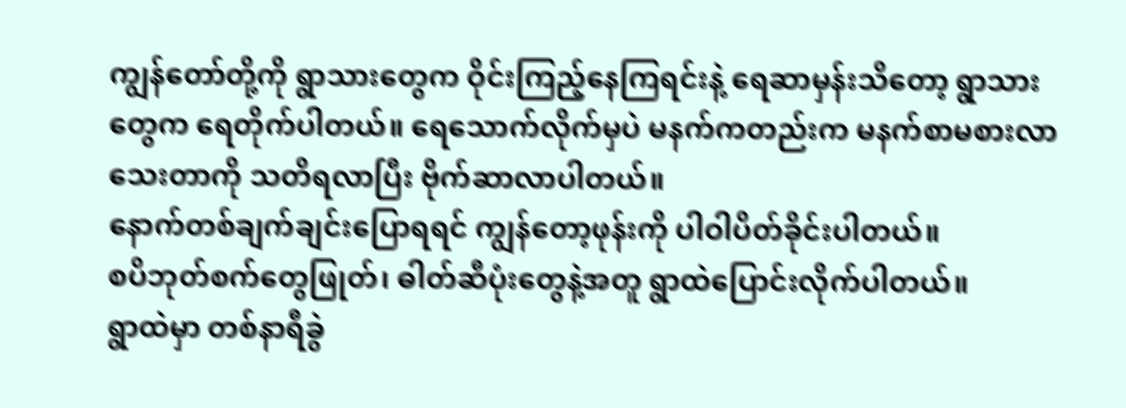ကျွန်တော်တို့ကို ရွာသားတွေက ဝိုင်းကြည့်နေကြရင်းနဲ့ ရေဆာမှန်းသိတော့ ရွာသားတွေက ရေတိုက်ပါတယ်။ ရေသောက်လိုက်မှပဲ မနက်ကတည်းက မနက်စာမစားလာသေးတာကို သတိရလာပြီး ဗိုက်ဆာလာပါတယ်။
နောက်တစ်ချက်ချင်းပြောရရင် ကျွန်တော့ဖုန်းကို ပါဝါပိတ်ခိုင်းပါတယ်။
စပိဘုတ်စက်တွေဖြုတ်၊ ဓါတ်ဆီပုံးတွေနဲ့အတူ ရွာထဲပြောင်းလိုက်ပါတယ်။
ရွာထဲမှာ တစ်နာရီခွဲ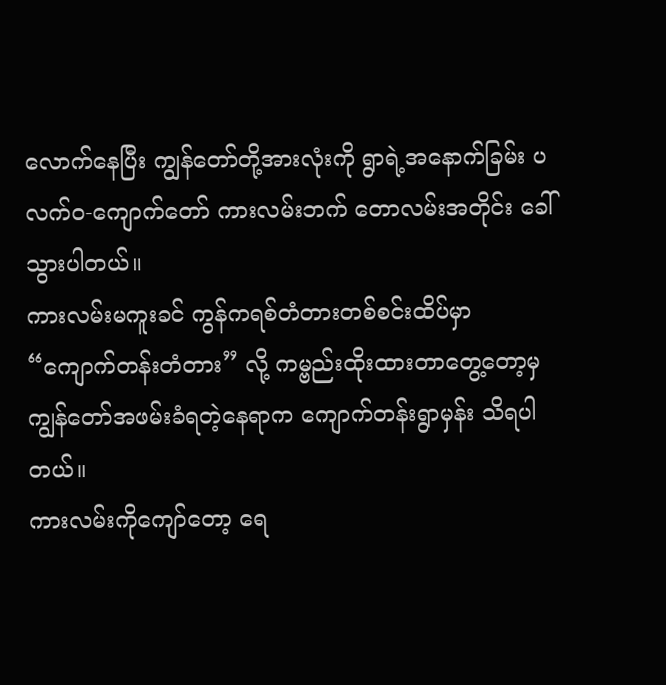လောက်နေပြီး ကျွန်တော်တို့အားလုံးကို ရွာရဲ့အနောက်ခြမ်း ပလက်ဝ-ကျောက်တော် ကားလမ်းဘက် တောလမ်းအတိုင်း ခေါ်သွားပါတယ်။
ကားလမ်းမကူးခင် ကွန်ကရစ်တံတားတစ်စင်းထိပ်မှာ “ကျောက်တန်းတံတား” လို့ ကမ္ဗည်းထိုးထားတာတွေ့တော့မှ ကျွန်တော်အဖမ်းခံရတဲ့နေရာက ကျောက်တန်းရွာမှန်း သိရပါတယ်။
ကားလမ်းကိုကျော်တော့ ရေ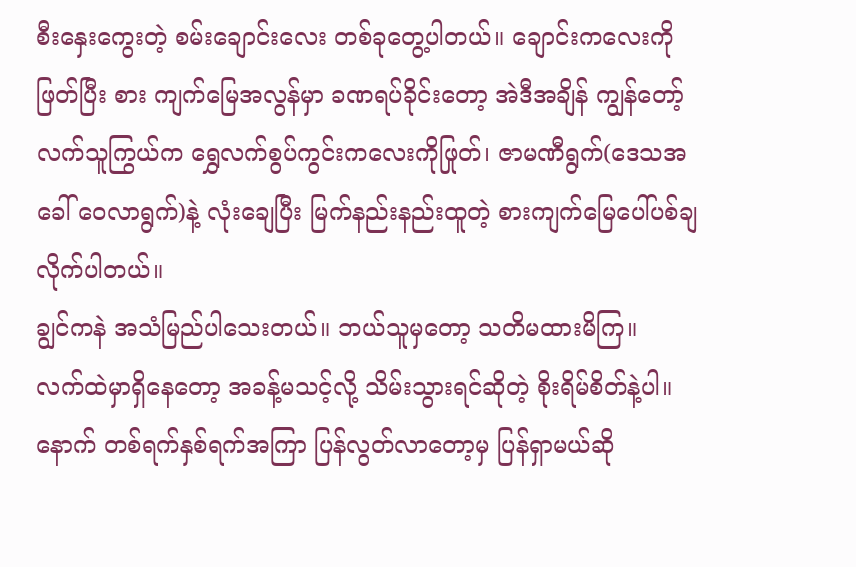စီးနှေးကွေးတဲ့ စမ်းချောင်းလေး တစ်ခုတွေ့ပါတယ်။ ချောင်းကလေးကိုဖြတ်ပြီး စား ကျက်မြေအလွန်မှာ ခဏရပ်ခိုင်းတော့ အဲဒီအချိန် ကျွန်တော့်လက်သူကြွယ်က ရွှေလက်စွပ်ကွင်းကလေးကိုဖြုတ်၊ ဇာမဏီရွက်(ဒေသအခေါ် ဝေလာရွက်)နဲ့ လုံးချေပြီး မြက်နည်းနည်းထူတဲ့ စားကျက်မြေပေါ်ပစ်ချလိုက်ပါတယ်။
ချွင်ကနဲ အသံမြည်ပါသေးတယ်။ ဘယ်သူမှတော့ သတိမထားမိကြ။
လက်ထဲမှာရှိနေတော့ အခန့်မသင့်လို့ သိမ်းသွားရင်ဆိုတဲ့ စိုးရိမ်စိတ်နဲ့ပါ။ နောက် တစ်ရက်နှစ်ရက်အကြာ ပြန်လွတ်လာတော့မှ ပြန်ရှာမယ်ဆို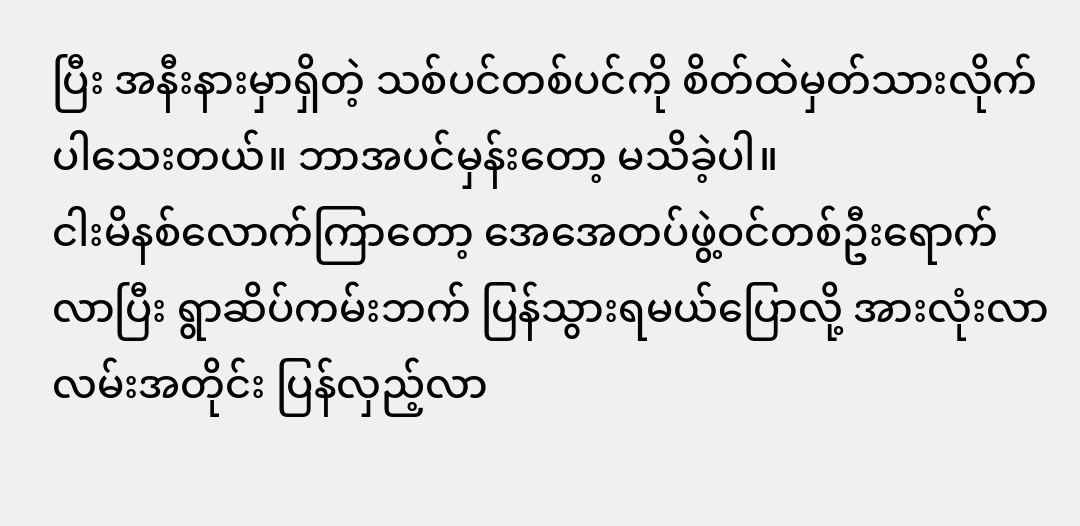ပြီး အနီးနားမှာရှိတဲ့ သစ်ပင်တစ်ပင်ကို စိတ်ထဲမှတ်သားလိုက်ပါသေးတယ်။ ဘာအပင်မှန်းတော့ မသိခဲ့ပါ။
ငါးမိနစ်လောက်ကြာတော့ အေအေတပ်ဖွဲ့ဝင်တစ်ဦးရောက်လာပြီး ရွာဆိပ်ကမ်းဘက် ပြန်သွားရမယ်ပြောလို့ အားလုံးလာလမ်းအတိုင်း ပြန်လှည့်လာ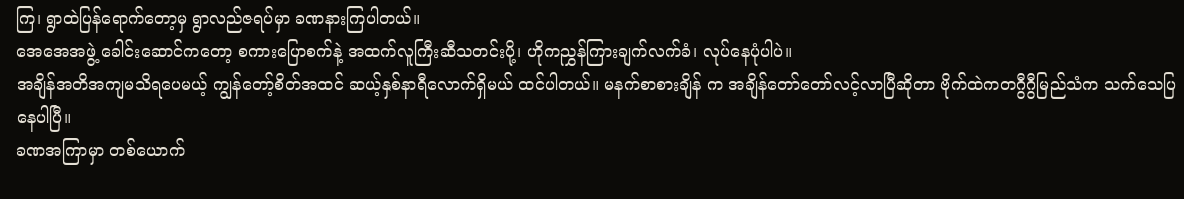ကြ၊ ရွာထဲပြန်ရောက်တော့မှ ရွာလည်ဇရပ်မှာ ခဏနားကြပါတယ်။
အေအေအဖွဲ့ ခေါင်းဆောင်ကတော့ စကားပြောစက်နဲ့ အထက်လူကြီးဆီသတင်းပို့၊ ဟိုကညွှန်ကြားချက်လက်ခံ၊ လုပ်နေပုံပါပဲ။
အချိန်အတိအကျမသိရပေမယ့် ကျွန်တော့်စိတ်အထင် ဆယ့်နှစ်နာရီလောက်ရှိမယ် ထင်ပါတယ်။ မနက်စာစားချိန် က အချိန်တော်တော်လင့်လာပြီဆိုတာ ဗိုက်ထဲကတဂွီဂွီမြည်သံက သက်သေပြနေပါပြီ။
ခဏအကြာမှာ တစ်ယောက်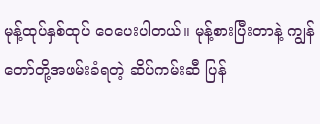မုန့်ထုပ်နှစ်ထုပ် ဝေပေးပါတယ်။ မုန့်စားပြီးတာနဲ့ ကျွန်တော်တို့အဖမ်းခံရတဲ့ ဆိပ်ကမ်းဆီ ပြန်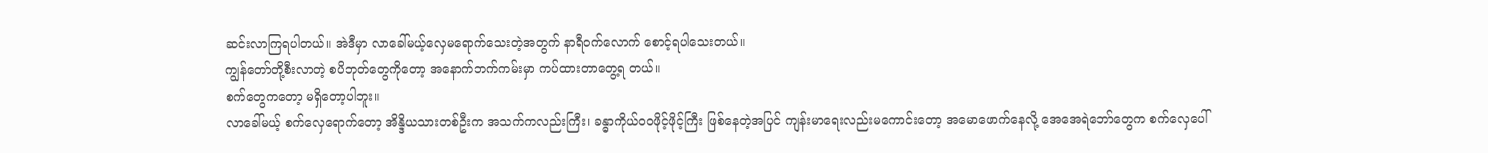ဆင်းလာကြရပါတယ်။ အဲဒီမှာ လာခေါ်မယ့်လှေမရောက်သေးတဲ့အတွက် နာရီဝက်လောက် စောင့်ရပါသေးတယ်။
ကျွန်တော်တို့စီးလာတဲ့ စပိဘုတ်တွေကိုတော့ အနောက်ဘက်ကမ်းမှာ ကပ်ထားတာတွေ့ရ တယ်။
စက်တွေကတော့ မရှိတော့ပါဘူး။
လာခေါ်မယ့် စက်လှေရောက်တော့ အိန္ဒိယသားတစ်ဦးက အသက်ကလည်းကြီး၊ ခန္ဓာကိုယ်ဝဝဖိုင့်ဖိုင့်ကြီး ဖြစ်နေတဲ့အပြင် ကျန်းမာရေးလည်းမကောင်းတော့ အမောဖောက်နေလို့ အေအေရဲဘော်တွေက စက်လှေပေါ်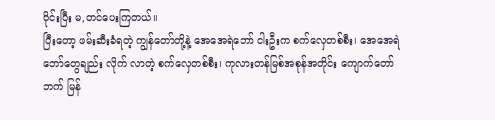ဝိုင်းပြီး မ,တင်ပေးကြတယ်။
ပြီးတော့ ဖမ်းဆီးခံရတဲ့ ကျွန်တော်တို့နဲ့ အေအေရဲဘော် ငါးဦးက စက်လှေတစ်စီး၊ အေအေရဲဘော်တွေချည်း လိုက် လာတဲ့ စက်လှေတစ်စီး၊ ကုလားတန်မြစ်အစုန်အတိုင်း ကျောက်တော်ဘက် မြန်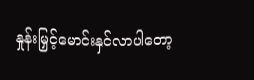နှုန်းမြှင့်မောင်းနှင်လာပါတော့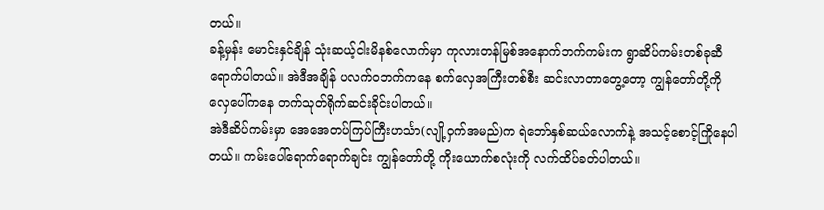တယ်။
ခန့်မှန်း မောင်းနှင်ချိန် သုံးဆယ့်ငါးမိနစ်လောက်မှာ ကုလားတန်မြစ်အနောက်ဘက်ကမ်းက ရွာဆိပ်ကမ်းတစ်ခုဆီ ရောက်ပါတယ်။ အဲဒီအချိန် ပလက်ဝဘက်ကနေ စက်လှေအကြီးတစ်စီး ဆင်းလာတာတွေ့တော့ ကျွန်တော်တို့ကို လှေပေါ်ကနေ တက်သုတ်ရိုက်ဆင်းခိုင်းပါတယ်။
အဲဒီဆိပ်ကမ်းမှာ အေအေတပ်ကြပ်ကြီးဟင်္သာ(လျို့ဝှက်အမည်)က ရဲဘော်နှစ်ဆယ်လောက်နဲ့ အသင့်စောင့်ကြိုနေပါတယ်။ ကမ်းပေါ်ရောက်ရောက်ချင်း ကျွန်တော်တို့ ကိုးယောက်စလုံးကို လက်ထိပ်ခတ်ပါတယ်။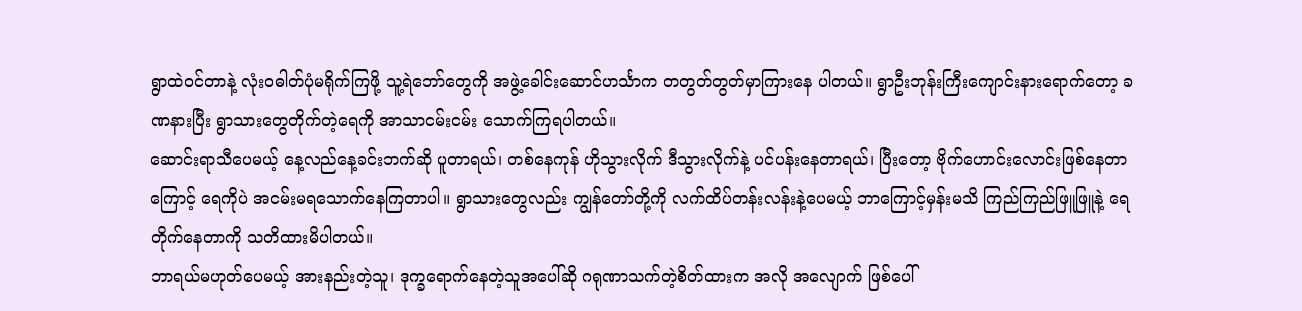ရွာထဲဝင်တာနဲ့ လုံးဝဓါတ်ပုံမရိုက်ကြဖို့ သူ့ရဲဘော်တွေကို အဖွဲ့ခေါင်းဆောင်ဟင်္သာက တတွတ်တွတ်မှာကြားနေ ပါတယ်။ ရွာဦးဘုန်းကြီးကျောင်းနားရောက်တော့ ခဏနားပြီး ရွာသားတွေတိုက်တဲ့ရေကို အာသာငမ်းငမ်း သောက်ကြရပါတယ်။
ဆောင်းရာသီပေမယ့် နေ့လည်နေ့ခင်းဘက်ဆို ပူတာရယ်၊ တစ်နေကုန် ဟိုသွားလိုက် ဒီသွားလိုက်နဲ့ ပင်ပန်းနေတာရယ်၊ ပြီးတော့ ဗိုက်ဟောင်းလောင်းဖြစ်နေတာကြောင့် ရေကိုပဲ အငမ်းမရသောက်နေကြတာပါ။ ရွာသားတွေလည်း ကျွန်တော်တို့ကို လက်ထိပ်တန်းလန်းနဲ့ပေမယ့် ဘာကြောင့်မှန်းမသိ ကြည်ကြည်ဖြူဖြူနဲ့ ရေတိုက်နေတာကို သတိထားမိပါတယ်။
ဘာရယ်မဟုတ်ပေမယ့် အားနည်းတဲ့သူ၊ ဒုက္ခရောက်နေတဲ့သူအပေါ်ဆို ဂရုဏာသက်တဲ့စိတ်ထားက အလို အလျောက် ဖြစ်ပေါ်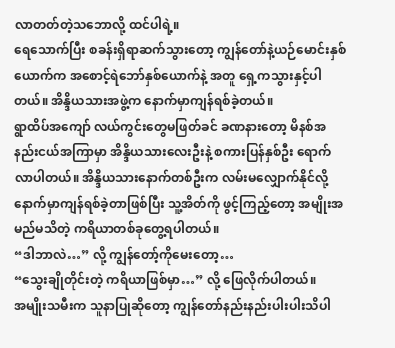လာတတ်တဲ့သဘောလို့ ထင်ပါရဲ့။
ရေသောက်ပြီး စခန်းရှိရာဆက်သွားတော့ ကျွန်တော်နဲ့ယဉ်မောင်းနှစ်ယောက်က အစောင့်ရဲဘော်နှစ်ယောက်နဲ့ အတူ ရှေ့ကသွားနှင့်ပါတယ်။ အိန္ဒိယသားအဖွဲ့က နောက်မှာကျန်ရစ်ခဲ့တယ်။
ရွာထိပ်အကျော် လယ်ကွင်းတွေမဖြတ်ခင် ခဏနားတော့ မိနစ်အနည်းငယ်အကြာမှာ အိန္ဒိယသားလေးဦးနဲ့ စကားပြန်နှစ်ဦး ရောက်လာပါတယ်။ အိန္ဒိယသားနောက်တစ်ဦးက လမ်းမလျှောက်နိုင်လို့ နောက်မှာကျန်ရစ်ခဲ့တာဖြစ်ပြီး သူ့အိတ်ကို ဖွင့်ကြည့်တော့ အမျိုးအမည်မသိတဲ့ ကရိယာတစ်ခုတွေ့ရပါတယ်။
“ဒါဘာလဲ…” လို့ ကျွန်တော့်ကိုမေးတော့…
“သွေးချိုတိုင်းတဲ့ ကရိယာဖြစ်မှာ…” လို့ ဖြေလိုက်ပါတယ်။
အမျိုးသမီးက သူနာပြုဆိုတော့ ကျွန်တော်နည်းနည်းပါးပါးသိပါ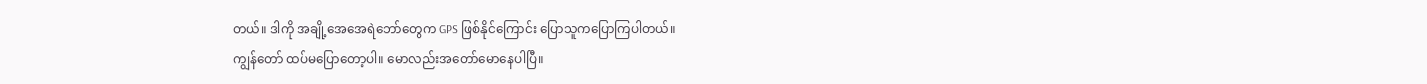တယ်။ ဒါကို အချို့အေအေရဲဘော်တွေက GPS ဖြစ်နိုင်ကြောင်း ပြောသူကပြောကြပါတယ်။
ကျွန်တော် ထပ်မပြောတော့ပါ။ မောလည်းအတော်မောနေပါပြီ။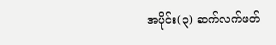အပိုင်း(၃) ဆက်လက်ဖတ်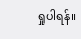ရှုပါရန်။